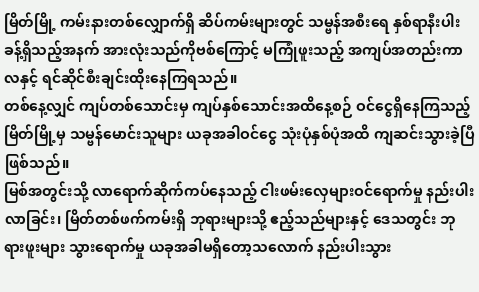မြိတ်မြို့ ကမ်းနားတစ်လျှောက်ရှိ ဆိပ်ကမ်းများတွင် သမ္ဗန်အစီးရေ နှစ်ရာနီးပါးခန့်ရှိသည့်အနက် အားလုံးသည်ကိုဗစ်ကြောင့် မကြုံဖူးသည့် အကျပ်အတည်းကာလနှင့် ရင်ဆိုင်စီးချင်းထိုးနေကြရသည်။
တစ်နေ့လျှင် ကျပ်တစ်သောင်းမှ ကျပ်နှစ်သောင်းအထိနေ့စဉ် ဝင်ငွေရှိနေကြသည့် မြိတ်မြို့မှ သမ္ဗန်မောင်းသူများ ယခုအခါဝင်ငွေ သုံးပုံနှစ်ပုံအထိ ကျဆင်းသွားခဲ့ပြီ ဖြစ်သည်။
မြစ်အတွင်းသို့ လာရောက်ဆိုက်ကပ်နေသည့် ငါးဖမ်းလှေများဝင်ရောက်မှု နည်းပါးလာခြင်း၊ မြိတ်တစ်ဖက်ကမ်းရှိ ဘုရားများသို့ ဧည့်သည်များနှင့် ဒေသတွင်း ဘုရားဖူးများ သွားရောက်မှု ယခုအခါမရှိတော့သလောက် နည်းပါးသွား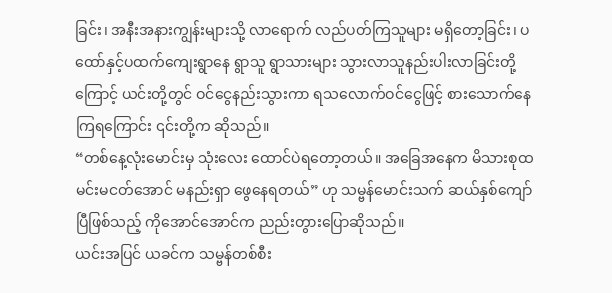ခြင်း၊ အနီးအနားကျွန်းများသို့ လာရောက် လည်ပတ်ကြသူများ မရှိတော့ခြင်း၊ ပထော်နှင့်ပထက်ကျေးရွာနေ ရွာသူ ရွာသားများ သွားလာသူနည်းပါးလာခြင်းတို့ကြောင့် ယင်းတို့တွင် ဝင်ငွေနည်းသွားကာ ရသလောက်ဝင်ငွေဖြင့် စားသောက်နေကြရကြောင်း ၎င်းတို့က ဆိုသည်။
“တစ်နေ့လုံးမောင်းမှ သုံးလေး ထောင်ပဲရတော့တယ်။ အခြေအနေက မိသားစုထမင်းမငတ်အောင် မနည်းရှာ ဖွေနေရတယ်” ဟု သမ္ဗန်မောင်းသက် ဆယ်နှစ်ကျော်ပြီဖြစ်သည့် ကိုအောင်အောင်က ညည်းတွားပြောဆိုသည်။
ယင်းအပြင် ယခင်က သမ္ဗန်တစ်စီး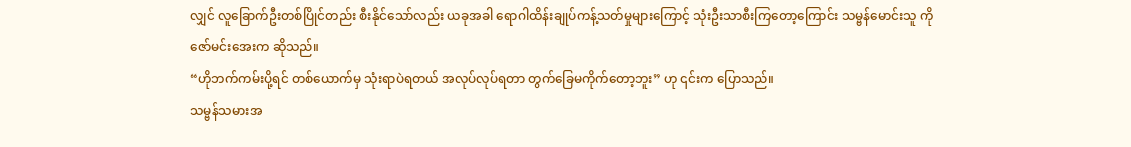လျှင် လူခြောက်ဦးတစ်ပြိုင်တည်း စီးနိုင်သော်လည်း ယခုအခါ ရောဂါထိန်းချုပ်ကန့်သတ်မှုများကြောင့် သုံးဦးသာစီးကြတော့ကြောင်း သမ္ဗန်မောင်းသူ ကိုဇော်မင်းအေးက ဆိုသည်။
“ဟိုဘက်ကမ်းပို့ရင် တစ်ယောက်မှ သုံးရာပဲရတယ် အလုပ်လုပ်ရတာ တွက်ခြေမကိုက်တော့ဘူး” ဟု ၎င်းက ပြောသည်။
သမ္ဗန်သမားအ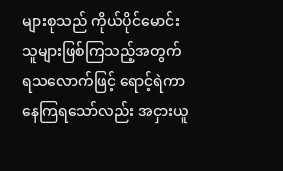များစုသည် ကိုယ်ပိုင်မောင်းသူများဖြစ်ကြသည့်အတွက် ရသလောက်ဖြင့် ရောင့်ရဲကာ နေကြရသော်လည်း အငှားယူ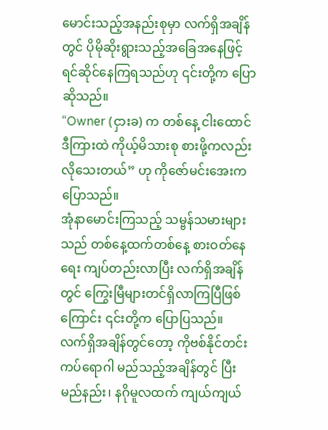မောင်းသည့်အနည်းစုမှာ လက်ရှိအချိန်တွင် ပိုမိုဆိုးရွားသည့်အခြေအနေဖြင့် ရင်ဆိုင်နေကြရသည်ဟု ၎င်းတို့က ပြောဆိုသည်။
“Owner (ငှားခ) က တစ်နေ့ ငါးထောင် ဒီကြားထဲ ကိုယ့်မိသားစု စားဖို့ကလည်းလိုသေးတယ်” ဟု ကိုဇော်မင်းအေးက ပြောသည်။
အုံနာမောင်းကြသည့် သမ္ဗန်သမားများသည် တစ်နေ့ထက်တစ်နေ့ စားဝတ်နေရေး ကျပ်တည်းလာပြီး လက်ရှိအချိန်တွင် ကြွေးမြီများတင်ရှိလာကြပြီဖြစ်ကြောင်း ၎င်းတို့က ပြောပြသည်။
လက်ရှိအချိန်တွင်တော့ ကိုဗစ်နိုင်တင်းကပ်ရောဂါ မည်သည့်အချိန်တွင် ပြီးမည်နည်း၊ နဂိုမူလထက် ကျယ်ကျယ်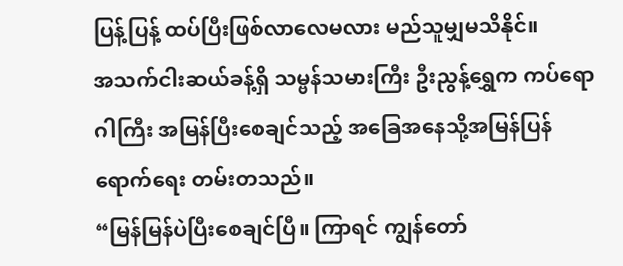ပြန့်ပြန့် ထပ်ပြီးဖြစ်လာလေမလား မည်သူမျှမသိနိုင်။
အသက်ငါးဆယ်ခန့်ရှိ သမ္ဗန်သမားကြီး ဦးညွန့်ရွှေက ကပ်ရောဂါကြီး အမြန်ပြီးစေချင်သည့် အခြေအနေသို့အမြန်ပြန်ရောက်ရေး တမ်းတသည်။
“မြန်မြန်ပဲပြီးစေချင်ပြီ။ ကြာရင် ကျွန်တော်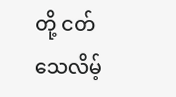တို့ ငတ်သေလိမ့်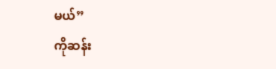မယ်”
ကိုဆန်း